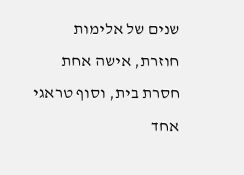שנים של אלימות חוזרת, אישה אחת חסרת בית, וסוף טראגי אחד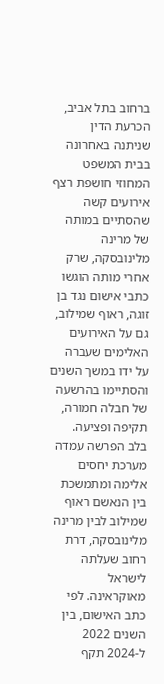ברחוב בתל אביב, הכרעת הדין שניתנה באחרונה בבית המשפט המחוזי חושפת רצף אירועים קשה שהסתיים במותה של מרינה מלינובסקה, שרק אחרי מותה הוגשו כתבי אישום נגד בן זוגה, ראוף שמילוב, גם על האירועים האלימים שעברה על ידו במשך השנים והסתיימו בהרשעה של חבלה חמורה, תקיפה ופציעה.
בלב הפרשה עמדה מערכת יחסים אלימה ומתמשכת בין הנאשם ראוף שמילוב לבין מרינה מלינובסקה, דרת רחוב שעלתה לישראל מאוקראינה. לפי כתב האישום, בין השנים 2022 ל-2024 תקף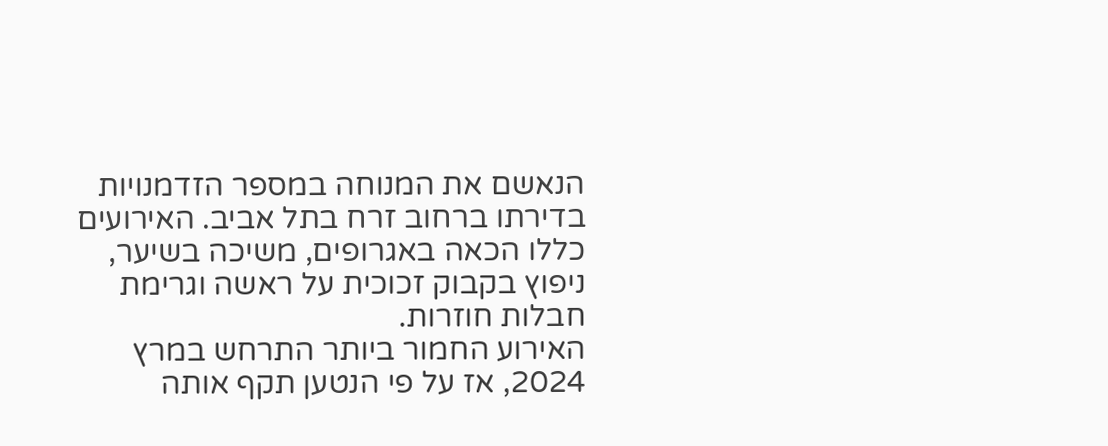הנאשם את המנוחה במספר הזדמנויות בדירתו ברחוב זרח בתל אביב. האירועים כללו הכאה באגרופים, משיכה בשיער, ניפוץ בקבוק זכוכית על ראשה וגרימת חבלות חוזרות.
האירוע החמור ביותר התרחש במרץ 2024, אז על פי הנטען תקף אותה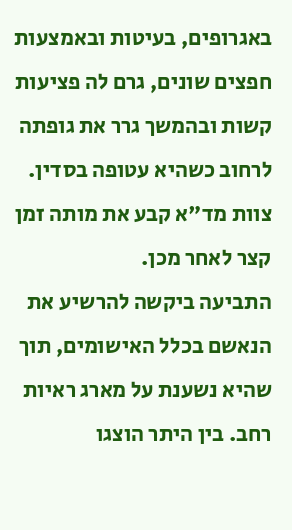באגרופים, בעיטות ובאמצעות חפצים שונים, גרם לה פציעות קשות ובהמשך גרר את גופתה לרחוב כשהיא עטופה בסדין. צוות מד"א קבע את מותה זמן קצר לאחר מכן.
התביעה ביקשה להרשיע את הנאשם בכלל האישומים, תוך שהיא נשענת על מארג ראיות רחב. בין היתר הוצגו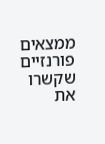ממצאים פורנזיים שקשרו את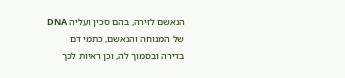הנאשם לזירה, בהם סכין ועליה DNA של המנוחה והנאשם, כתמי דם בדירה ובסמוך לה, וכן ראיות לכך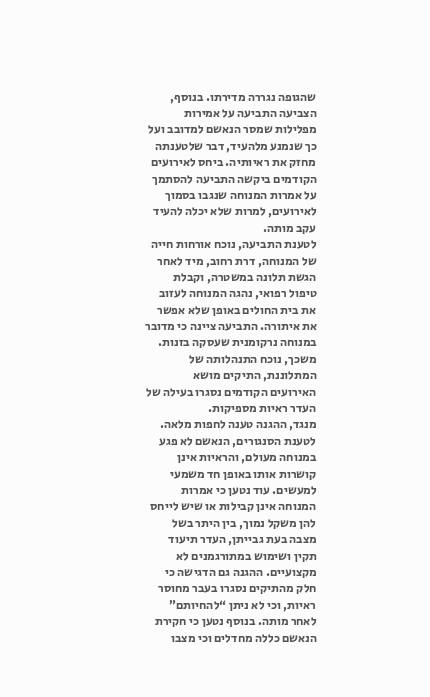שהגופה נגררה מדירתו. בנוסף, הצביעה התביעה על אמירות מפלילות שמסר הנאשם למדובב ועל כך שנמנע מלהעיד, דבר שלטענתה מחזק את ראיותיה. ביחס לאירועים הקודמים ביקשה התביעה להסתמך על אמרות המנוחה שנגבו בסמוך לאירועים, למרות שלא יכלה להעיד עקב מותה.
לטענת התביעה, נוכח אורחות חייה של המנוחה, דרת רחוב, מיד לאחר הגשת תלונה במשטרה, וקבלת טיפול רפואי, נהגה המנוחה לעזוב את בית החולים באופן שלא אפשר את איתורה. התביעה ציינה כי מדובר במנוחה נרקומנית שעסקה בזנות. משכך, נוכח התנהלותה של המתלוננת, התיקים מושא האירועים הקודמים נסגרו בעילה של העדר ראיות מספיקות.
מנגד, ההגנה טענה לחפות מלאה. לטענת הסנגורים, הנאשם לא פגע במנוחה מעולם, והראיות אינן קושרות אותו באופן חד משמעי למעשים. עוד נטען כי אמרות המנוחה אינן קבילות או שיש לייחס להן משקל נמוך, בין היתר בשל מצבה בעת גבייתן, העדר תיעוד תקין ושימוש במתורגמנים לא מקצועיים. ההגנה גם הדגישה כי חלק מהתיקים נסגרו בעבר מחוסר ראיות, וכי לא ניתן “להחיותם” לאחר מותה. בנוסף נטען כי חקירת הנאשם כללה מחדלים וכי מצבו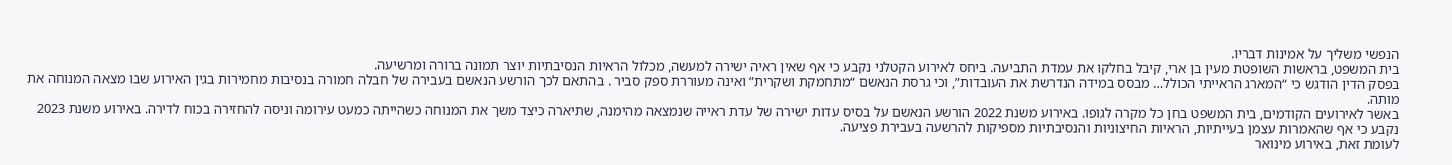הנפשי משליך על אמינות דבריו.
בית המשפט, בראשות השופטת מעין בן ארי, קיבל בחלקו את עמדת התביעה. ביחס לאירוע הקטלני נקבע כי אף שאין ראיה ישירה למעשה, מכלול הראיות הנסיבתיות יוצר תמונה ברורה ומרשיעה.
בפסק הדין הודגש כי “המארג הראייתי הכולל… מבסס במידה הנדרשת את העובדות”, וכי גרסת הנאשם “מתחמקת ושקרית” ואינה מעוררת ספק סביר . בהתאם לכך הורשע הנאשם בעבירה של חבלה חמורה בנסיבות מחמירות בגין האירוע שבו מצאה המנוחה את מותה.
באשר לאירועים הקודמים, בית המשפט בחן כל מקרה לגופו. באירוע משנת 2022 הורשע הנאשם על בסיס עדות ישירה של עדת ראייה שנמצאה מהימנה, שתיארה כיצד משך את המנוחה כשהייתה כמעט עירומה וניסה להחזירה בכוח לדירה. באירוע משנת 2023 נקבע כי אף שהאמרות עצמן בעייתיות, הראיות החיצוניות והנסיבתיות מספיקות להרשעה בעבירת פציעה.
לעומת זאת, באירוע מינואר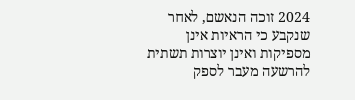2024 זוכה הנאשם, לאחר שנקבע כי הראיות אינן מספיקות ואינן יוצרות תשתית להרשעה מעבר לספק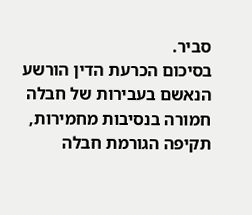סביר.
בסיכום הכרעת הדין הורשע הנאשם בעבירות של חבלה חמורה בנסיבות מחמירות, תקיפה הגורמת חבלה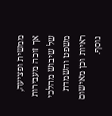ממשית ופציעה, אך זוכה מעבירות של שיבוש מהלכי משפט והשמדת ראיות וכן מאישום נוסף.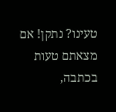טעינו? נתקן! אם מצאתם טעות בכתבה,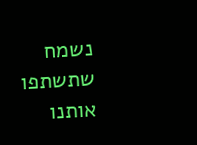נשמח שתשתפו אותנו